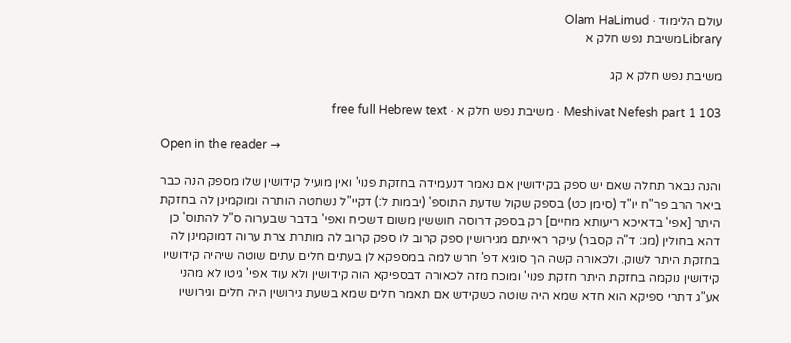עולם הלימוד · Olam HaLimud
Libraryמשיבת נפש חלק א

משיבת נפש חלק א קג

Meshivat Nefesh part 1 103 · משיבת נפש חלק א · free full Hebrew text

Open in the reader →

והנה נבאר תחלה שאם יש ספק בקידושין אם נאמר דנעמידה בחזקת פנוי' ואין מועיל קידושין שלו מספק הנה כבר ביאר הרב פר"ח יו"ד (סימן כט) בספק שקול שדעת התוספ' (יבמות ל:) דקיי"ל נשחטה הותרה ומוקמינן לה בחזקת היתר [אפי' בדאיכא ריעותא מחיים] רק בספק דרוסה חוששין משום דשכיח ואפי' בדבר שבערוה ס"ל להתוס' כן דהא בחולין (מג: ד"ה קסבר) עיקר ראייתם מגירושין ספק קרוב לו ספק קרוב לה מותרת צרת ערוה דמוקמינן לה בחזקת היתר לשוק. ולכאורה קשה הך סוגיא דפ' חרש למה במספקא לן בעתים חלים עתים שוטה שיהיה קידושיו קידושין נוקמה בחזקת היתר חזקת פנוי' ומוכח מזה לכאורה דבספיקא הוה קידושין ולא עוד אפי' גיטו לא מהני אע"ג דתרי ספיקא הוא חדא שמא היה שוטה כשקידש אם תאמר חלים שמא בשעת גירושין היה חלים וגירושיו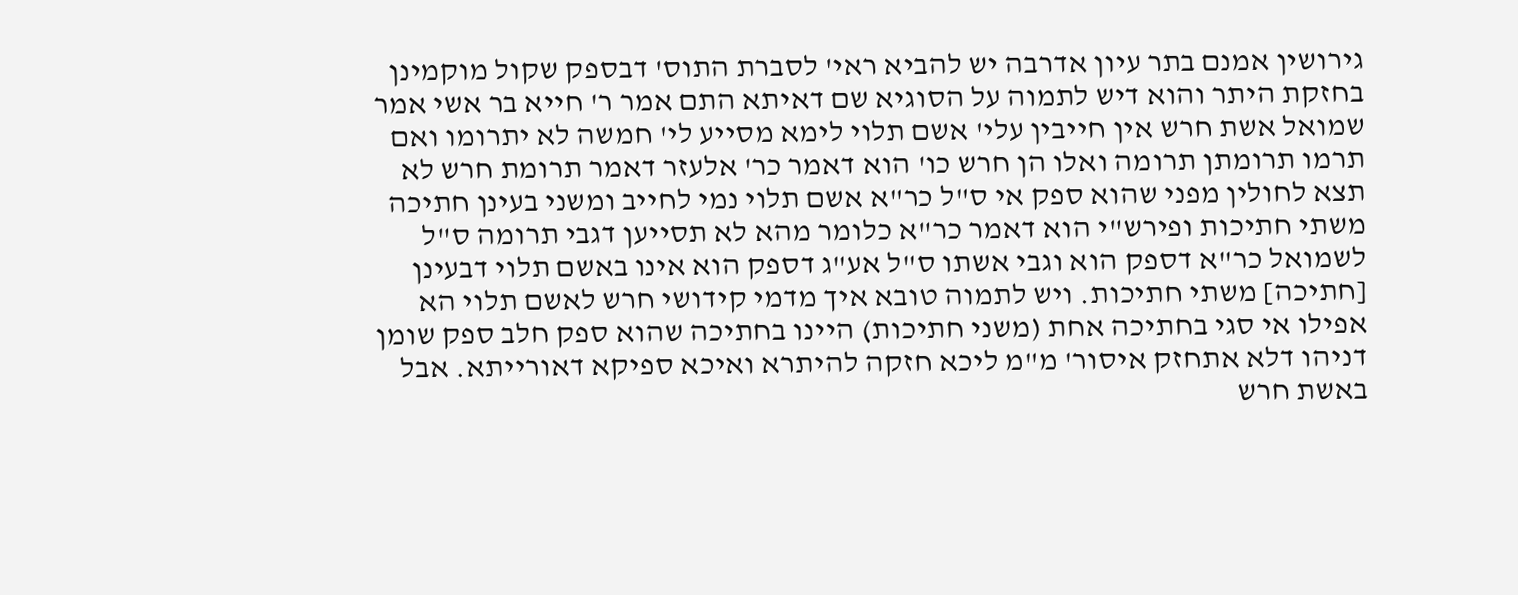גירושין אמנם בתר עיון אדרבה יש להביא ראי' לסברת התוס' דבספק שקול מוקמינן בחזקת היתר והוא דיש לתמוה על הסוגיא שם דאיתא התם אמר ר' חייא בר אשי אמר שמואל אשת חרש אין חייבין עלי' אשם תלוי לימא מסייע לי' חמשה לא יתרומו ואם תרמו תרומתן תרומה ואלו הן חרש כו' הוא דאמר כר' אלעזר דאמר תרומת חרש לא תצא לחולין מפני שהוא ספק אי ס"ל כר"א אשם תלוי נמי לחייב ומשני בעינן חתיכה משתי חתיכות ופירש"י הוא דאמר כר"א כלומר מהא לא תסייען דגבי תרומה ס"ל לשמואל כר"א דספק הוא וגבי אשתו ס"ל אע"ג דספק הוא אינו באשם תלוי דבעינן [חתיכה] משתי חתיכות. ויש לתמוה טובא איך מדמי קידושי חרש לאשם תלוי הא אפילו אי סגי בחתיכה אחת (משני חתיכות) היינו בחתיכה שהוא ספק חלב ספק שומן דניהו דלא אתחזק איסור' מ"מ ליכא חזקה להיתרא ואיכא ספיקא דאורייתא. אבל באשת חרש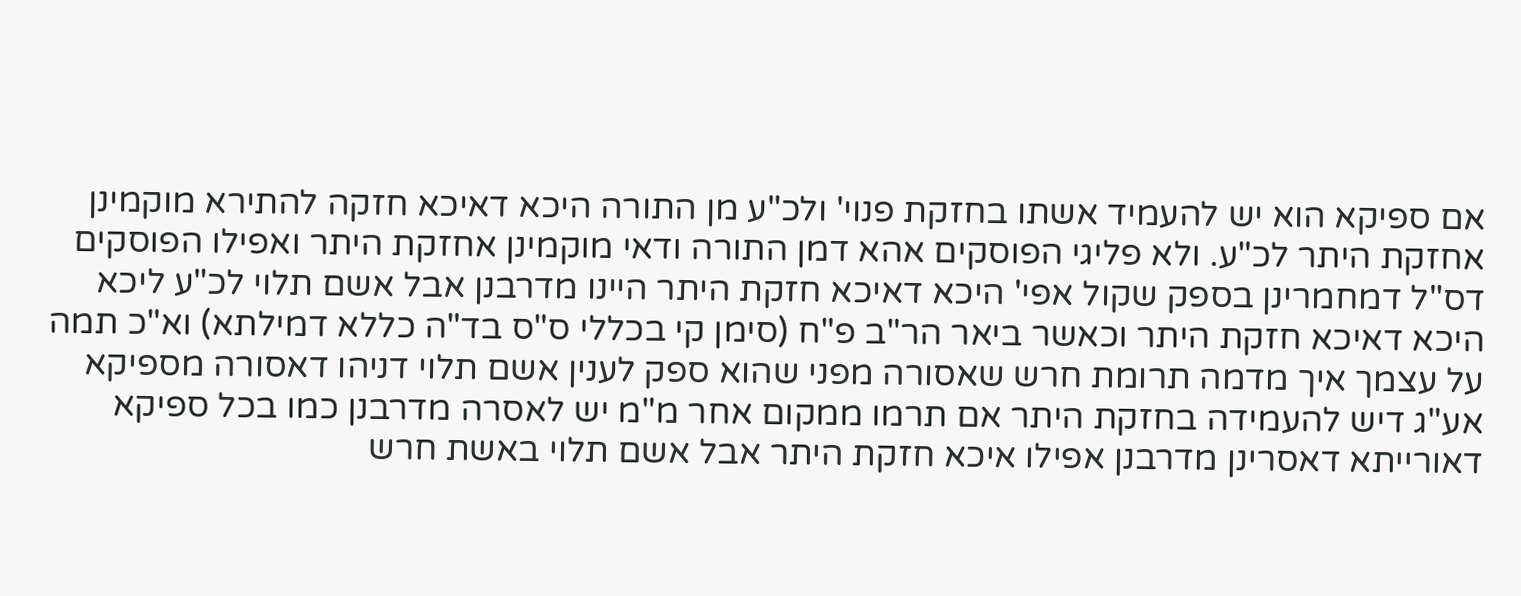אם ספיקא הוא יש להעמיד אשתו בחזקת פנוי' ולכ"ע מן התורה היכא דאיכא חזקה להתירא מוקמינן אחזקת היתר לכ"ע. ולא פליגי הפוסקים אהא דמן התורה ודאי מוקמינן אחזקת היתר ואפילו הפוסקים דס"ל דמחמרינן בספק שקול אפי' היכא דאיכא חזקת היתר היינו מדרבנן אבל אשם תלוי לכ"ע ליכא היכא דאיכא חזקת היתר וכאשר ביאר הר"ב פ"ח (סימן קי בכללי ס"ס בד"ה כללא דמילתא) וא"כ תמה על עצמך איך מדמה תרומת חרש שאסורה מפני שהוא ספק לענין אשם תלוי דניהו דאסורה מספיקא אע"ג דיש להעמידה בחזקת היתר אם תרמו ממקום אחר מ"מ יש לאסרה מדרבנן כמו בכל ספיקא דאורייתא דאסרינן מדרבנן אפילו איכא חזקת היתר אבל אשם תלוי באשת חרש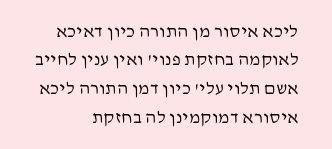ליכא איסור מן התורה כיון דאיכא לאוקמה בחזקת פנוי' ואין ענין לחייב אשם תלוי עלי' כיון דמן התורה ליכא איסורא דמוקמינן לה בחזקת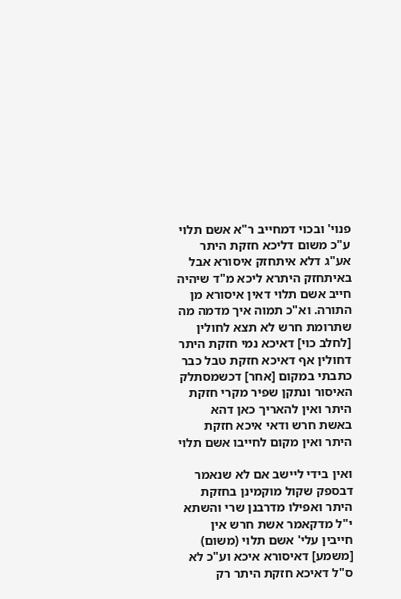פנוי' ובכוי דמחייב ר"א אשם תלוי ע"כ משום דליכא חזקת היתר אע"ג דלא איתחזק איסורא אבל באיתחזק היתרא ליכא מ"ד שיהיה חייב אשם תלוי דאין איסורא מן התורה. וא"כ תמוה איך מדמה מה שתרומת חרש לא תצא לחולין [לחלב כוי] דאיכא נמי חזקת היתר דחולין אף דאיכא חזקת טבל כבר כתבתי במקום [אחר] דכשמסתלק האיסור ונתקן שפיר מקרי חזקת היתר ואין להאריך כאן דהא באשת חרש ודאי איכא חזקת היתר ואין מקום לחייבו אשם תלוי

ואין בידי ליישב אם לא שנאמר דבספק שקול מוקמינן בחזקת היתר ואפילו מדרבנן שרי והשתא י"ל מדקאמר אשת חרש אין חייבין עלי' אשם תלוי (משום) [משמע] דאיסורא איכא וע"כ לא ס"ל דאיכא חזקת היתר רק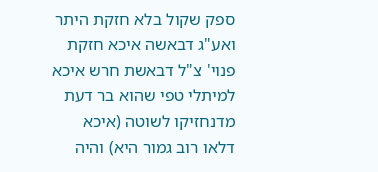ספק שקול בלא חזקת היתר ואע"ג דבאשה איכא חזקת פנוי' צ"ל דבאשת חרש איכא למיתלי טפי שהוא בר דעת מדנחזיקו לשוטה (איכא דלאו רוב גמור היא) והיה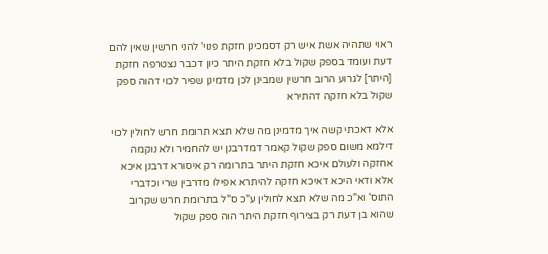ראוי שתהיה אשת איש רק דסמכינן חזקת פנוי' להני חרשין שאין להם דעת ועומד בספק שקול בלא חזקת היתר כיון דכבר נצטרפה חזקת [היתר] לגרוע הרוב חרשין שמבינן לכן מדמינן שפיר לכוי דהוה ספק שקול בלא חזקה דהתירא

אלא דאכתי קשה איך מדמינן מה שלא תצא תרומת חרש לחולין לכוי דילמא משום ספק שקול קאמר דמדרבנן יש להחמיר ולא נוקמה אחזקה ולעולם איכא חזקת היתר בתרומה רק איסורא דרבנן איכא אלא ודאי היכא דאיכא חזקה להיתרא אפילו מדרבין שרי וכדברי התוס' וא"כ מה שלא תצא לחולין ע"כ ס"ל בתרומת חרש שקרוב שהוא בן דעת רק בצירוף חזקת היתר הוה ספק שקול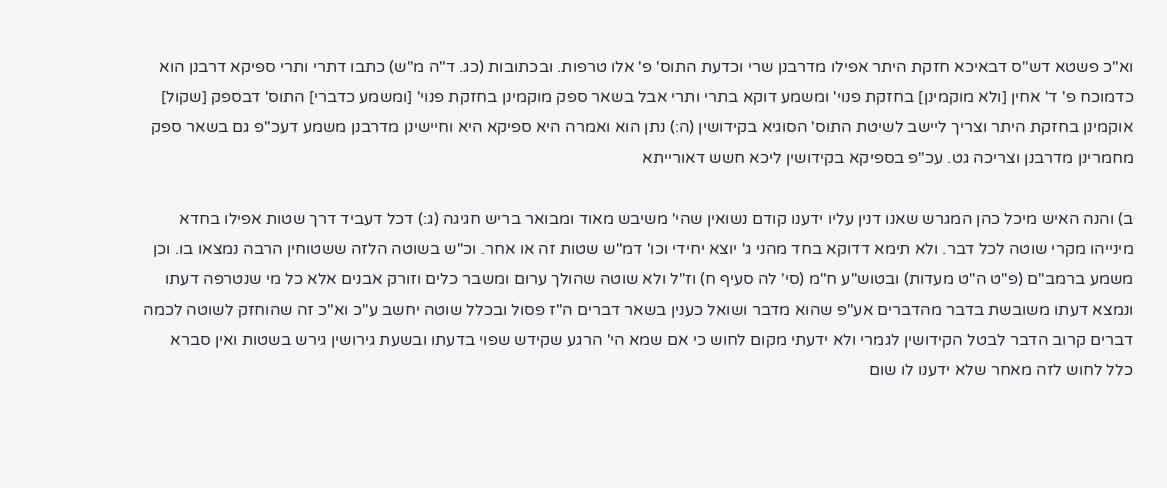וא"כ פשטא דש"ס דבאיכא חזקת היתר אפילו מדרבנן שרי וכדעת התוס' פ' אלו טרפות. ובכתובות (כג. ד"ה מ"ש) כתבו דתרי ותרי ספיקא דרבנן הוא כדמוכח פ' ד' אחין [ולא מוקמינן] בחזקת פנוי' ומשמע דוקא בתרי ותרי אבל בשאר ספק מוקמינן בחזקת פנוי' [ומשמע כדברי] התוס' דבספק [שקול] אוקמינן בחזקת היתר וצריך ליישב לשיטת התוס' הסוגיא בקידושין (ה:) נתן הוא ואמרה היא ספיקא היא וחיישינן מדרבנן משמע דעכ"פ גם בשאר ספק מחמרינן מדרבנן וצריכה גט. עכ"פ בספיקא בקידושין ליכא חשש דאורייתא

ב) והנה האיש מיכל כהן המגרש שאנו דנין עליו ידענו קודם נשואין שהי' משיבש מאוד ומבואר בריש חגיגה (ג:) דכל דעביד דרך שטות אפילו בחדא מינייהו מקרי שוטה לכל דבר. ולא תימא דדוקא בחד מהני ג' יוצא יחידי וכו' דמ"ש שטות זה או אחר. וכ"ש בשוטה הלזה ששטוחין הרבה נמצאו בו. וכן משמע ברמב"ם (פ"ט ה"ט מעדות) ובטוש"ע ח"מ (סי' לה סעיף ח) וז"ל ולא שוטה שהולך ערום ומשבר כלים וזורק אבנים אלא כל מי שנטרפה דעתו ונמצא דעתו משובשת בדבר מהדברים אע"פ שהוא מדבר ושואל כענין בשאר דברים ה"ז פסול ובכלל שוטה יחשב ע"כ וא"כ זה שהוחזק לשוטה לכמה דברים קרוב הדבר לבטל הקידושין לגמרי ולא ידעתי מקום לחוש כי אם שמא הי' הרגע שקידש שפוי בדעתו ובשעת גירושין גירש בשטות ואין סברא כלל לחוש לזה מאחר שלא ידענו לו שום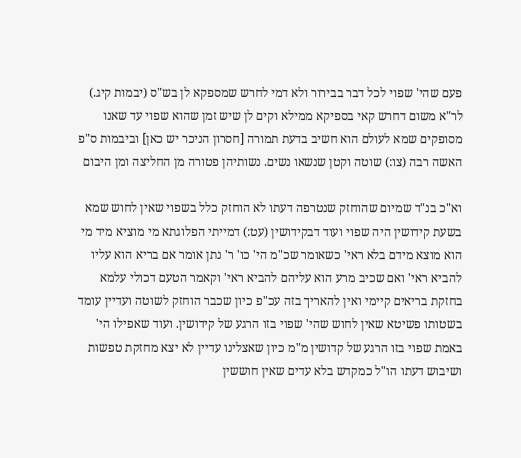פעם שהי' שפוי לכל דבר בבירור ולא דמי לחרש שמספקא לן בש"ס (יבמות קיג.) לר"א משום דחרש קאי בספיקא ממילא וקים לן שיש זמן שהוא שפוי עד שאנו מסופקים שמא לעולם הוא חשיב בדעת תמורה [חסרון הניכר יש כאן] וביבמות ס"פ האשה רבה (צו:) שוטה וקטן שנשאו נשים. נשותיהן פטורה מן החליצה ומן היבום

וא"כ בנ"ד שמיום שהוחזק שנטרפה דעתו לא הוחזק כלל בשפוי שאין לחוש שמא בשעת קידושין היה שפוי ועוד דבקידושין (עט:) דמייתי הפלוגתא מי מוציא מיד מי הוא מוצא מידם בלא ראי' כשאומר שכ"מ הי' כו' ר' נתן אומר אם בריא הוא עליו להביא ראי' ואם שכיב מרע הוא עליהם להביא ראי' וקאמר הטעם דכולי עלמא בחזקת בריאים קיימי ואין להאריך בזה עכ"פ כיון שכבר הוחזק לשוטה ועדיין עומד בשטותו פשיטא שאין לחוש שהי' שפוי בזו הרגע של קידושין. ועוד שאפילו הי' באמת שפוי בזו הרגע של קדושין מ"מ כיון שאצלינו עדיין לא יצא מחזקת טפשות ושיבוש דעתו הו"ל כמקדש בלא עדים שאין חוששין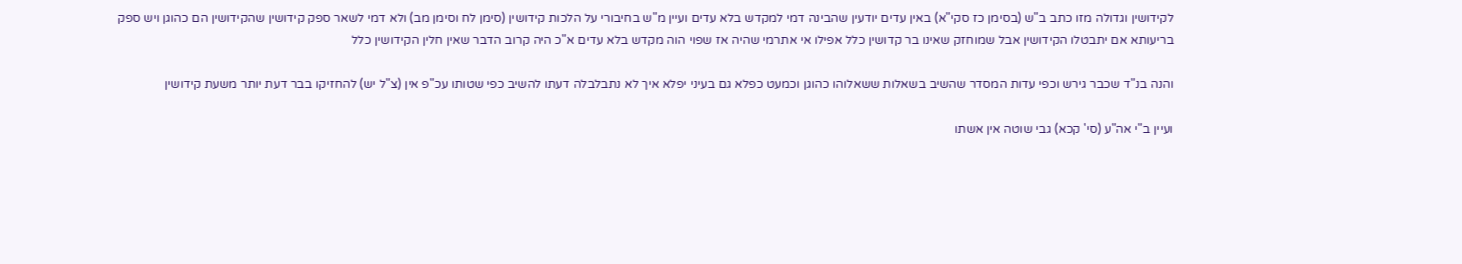לקידושין וגדולה מזו כתב ב"ש (בסימן כז סקי"א) באין עדים יודעין שהבינה דמי למקדש בלא עדים ועיין מ"ש בחיבורי על הלכות קידושין (סימן לח וסימן מב) ולא דמי לשאר ספק קידושין שהקידושין הם כהוגן ויש ספק בריעותא אם יתבטלו הקידושין אבל שמוחזק שאינו בר קדושין כלל אפילו אי אתרמי שהיה אז שפוי הוה מקדש בלא עדים א"כ היה קרוב הדבר שאין חלין הקידושין כלל

והנה בנ"ד שכבר גירש וכפי עדות המסדר שהשיב בשאלות ששאלוהו כהוגן וכמעט כפלא גם בעיני יפלא איך לא נתבלבלה דעתו להשיב כפי שטותו עכ"פ אין (צ"ל יש) להחזיקו בבר דעת יותר משעת קידושין

ועיין ב"י אה"ע (סי' קכא) גבי שוטה אין אשתו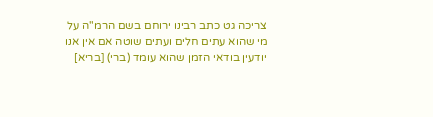צריכה גט כתב רבינו ירוחם בשם הרמ"ה על מי שהוא עתים חלים ועתים שוטה אם אין אנו יודעין בודאי הזמן שהוא עומד (ברי) [בריא]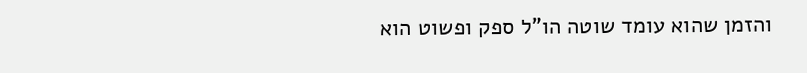והזמן שהוא עומד שוטה הו"ל ספק ופשוט הוא